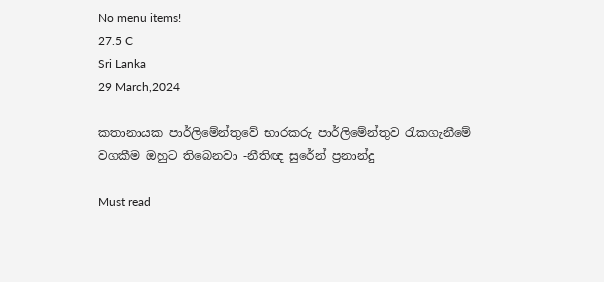No menu items!
27.5 C
Sri Lanka
29 March,2024

කතානායක පාර්ලිමේන්තුවේ භාරකරු පාර්ලිමේන්තුව රැකගැනීමේ වගකීම ඔහුට තිබෙනවා -නීතිඥ සුරේන් ප්‍රනාන්දු

Must read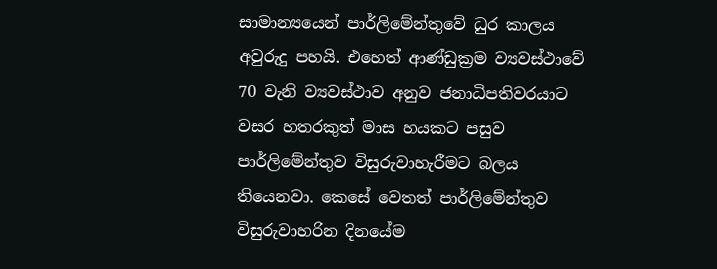සාමාන්‍යයෙන් පාර්ලිමේන්තුවේ ධුර කාලය අවුරුදු පහයි. එහෙත් ආණ්ඩුක්‍රම ව්‍යවස්ථාවේ 70 වැනි ව්‍යවස්ථාව අනුව ජනාධිපතිවරයාට වසර හතරකුත් මාස හයකට පසුව පාර්ලිමේන්තුව විසුරුවාහැරීමට බලය තියෙනවා. කෙසේ වෙතත් පාර්ලිමේන්තුව විසුරුවාහරින දිනයේම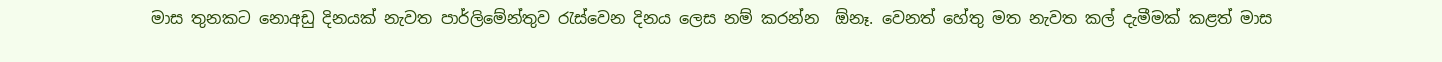මාස තුනකට නොඅඩු දිනයක් නැවත පාර්ලිමේන්තුව රැස්වෙන දිනය ලෙස නම් කරන්න  ඕනෑ. වෙනත් හේතු මත නැවත කල් දැමීමක් කළත් මාස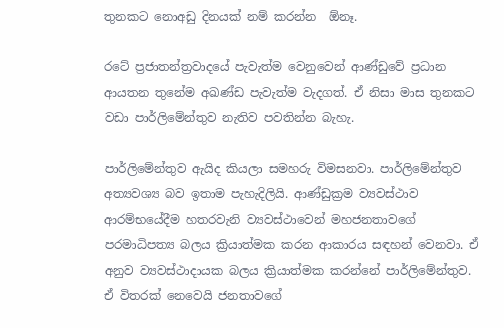තුනකට නොඅඩු දිනයක් නම් කරන්න  ඕනෑ.

රටේ ප්‍රජාතන්ත්‍රවාදයේ පැවැත්ම වෙනුවෙන් ආණ්ඩුවේ ප්‍රධාන ආයතන තුනේම අඛණ්ඩ පැවැත්ම වැදගත්. ඒ නිසා මාස තුනකට වඩා පාර්ලිමේන්තුව නැතිව පවතින්න බැහැ.

පාර්ලිමේන්තුව ඇයිද කියලා සමහරු විමසනවා. පාර්ලිමේන්තුව අත්‍යවශ්‍ය බව ඉතාම පැහැදිලියි. ආණ්ඩුක්‍රම ව්‍යවස්ථාව ආරම්භයේදීම හතරවැනි ව්‍යවස්ථාවෙන් මහජනතාවගේ පරමාධිපත්‍ය බලය ක්‍රියාත්මක කරන ආකාරය සඳහන් වෙනවා. ඒ අනුව ව්‍යවස්ථාදායක බලය ක්‍රියාත්මක කරන්නේ පාර්ලිමේන්තුව. ඒ විතරක් නෙවෙයි ජනතාවගේ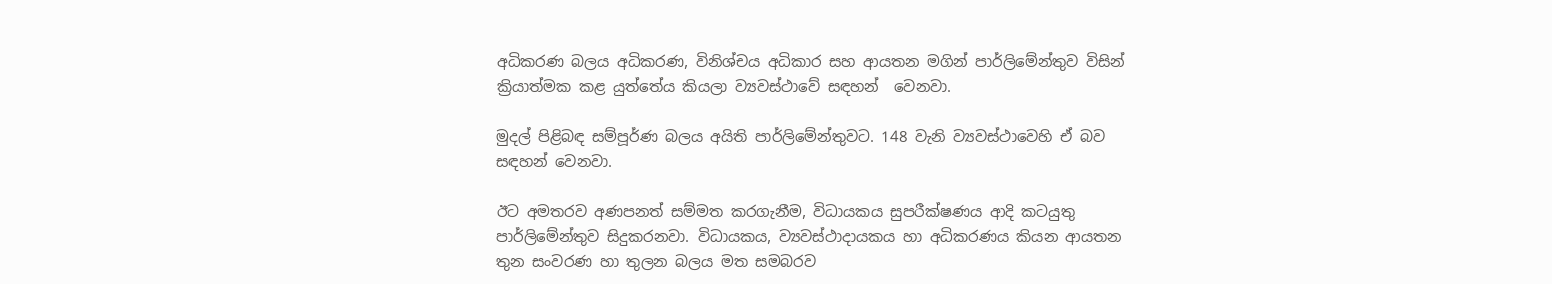අධිකරණ බලය අධිකරණ, විනිශ්චය අධිකාර සහ ආයතන මගින් පාර්ලිමේන්තුව විසින් ක්‍රියාත්මක කළ යුත්තේය කියලා ව්‍යවස්ථාවේ සඳහන්  වෙනවා.

මුදල් පිළිබඳ සම්පූර්ණ බලය අයිති පාර්ලිමේන්තුවට. 148 වැනි ව්‍යවස්ථාවෙහි ඒ බව සඳහන් වෙනවා.

ඊට අමතරව අණපනත් සම්මත කරගැනීම, විධායකය සුපරීක්ෂණය ආදි කටයුතු පාර්ලිමේන්තුව සිදුකරනවා. විධායකය, ව්‍යවස්ථාදායකය හා අධිකරණය කියන ආයතන තුන සංවරණ හා තුලන බලය මත සමබරව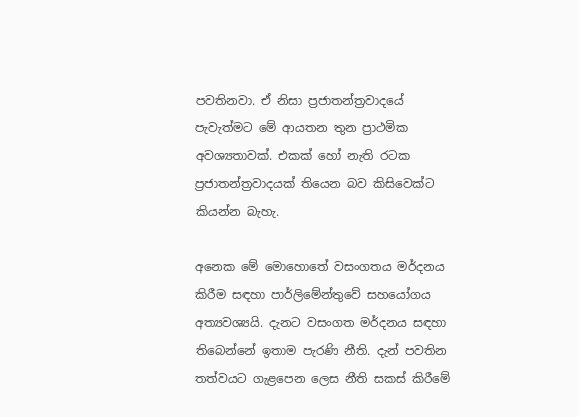පවතිනවා. ඒ නිසා ප්‍රජාතන්ත්‍රවාදයේ පැවැත්මට මේ ආයතන තුන ප්‍රාථමික අවශ්‍යතාවක්. එකක් හෝ නැති රටක ප්‍රජාතන්ත්‍රවාදයක් තියෙන බව කිසිවෙක්ට කියන්න බැහැ.

අනෙක මේ මොහොතේ වසංගතය මර්දනය කිරීම සඳහා පාර්ලිමේන්තුවේ සහයෝගය අත්‍යවශ්‍යයි. දැනට වසංගත මර්දනය සඳහා තිබෙන්නේ ඉතාම පැරණි නීති. දැන් පවතින තත්වයට ගැළපෙන ලෙස නීති සකස් කිරීමේ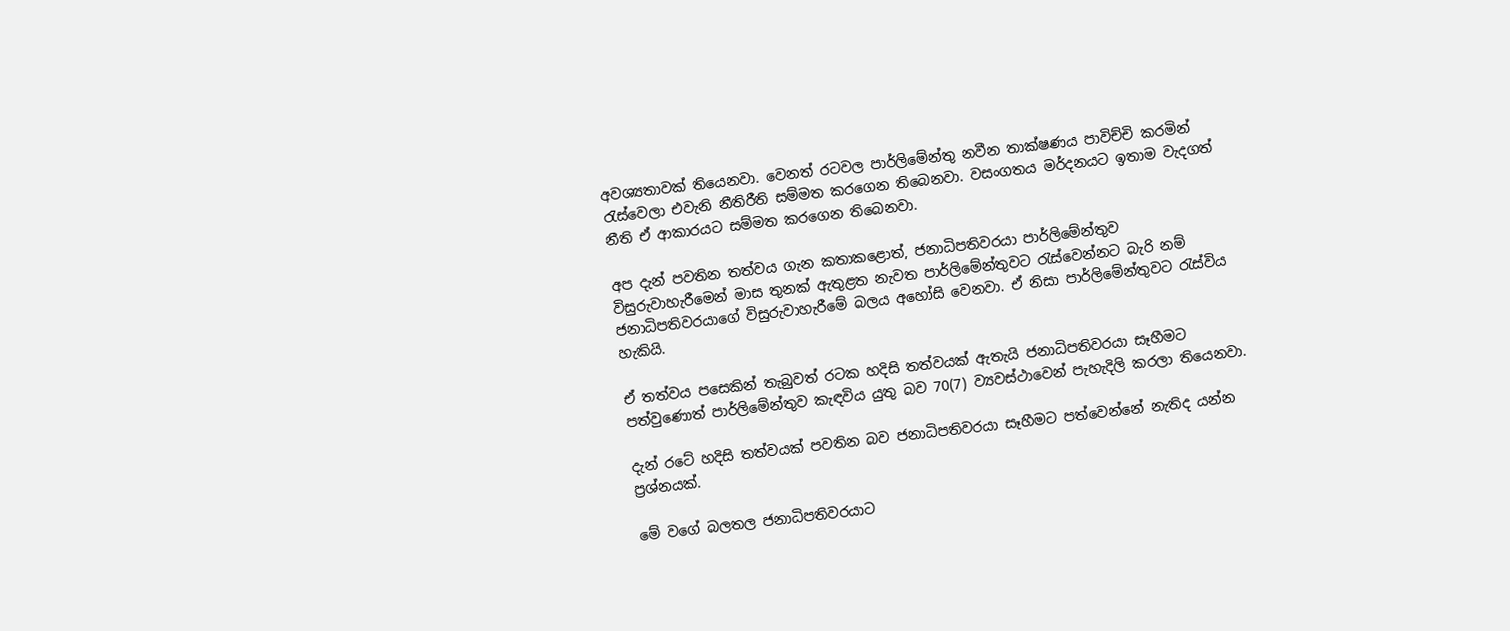අවශ්‍යතාවක් තියෙනවා. වෙනත් රටවල පාර්ලිමේන්තු නවීන තාක්ෂණය පාවිච්චි කරමින් රැස්වෙලා එවැනි නීතිරීති සම්මත කරගෙන තිබෙනවා. වසංගතය මර්දනයට ඉතාම වැදගත් නීති ඒ ආකාරයට සම්මත කරගෙන තිබෙනවා.

අප දැන් පවතින තත්වය ගැන කතාකළොත්, ජනාධිපතිවරයා පාර්ලිමේන්තුව විසුරුවාහැරීමෙන් මාස තුනක් ඇතුළත නැවත පාර්ලිමේන්තුවට රැස්වෙන්නට බැරි නම් ජනාධිපතිවරයාගේ විසුරුවාහැරීමේ බලය අහෝසි වෙනවා. ඒ නිසා පාර්ලිමේන්තුවට රැස්විය හැකියි.

ඒ තත්වය පසෙකින් තැබුවත් රටක හදිසි තත්වයක් ඇතැයි ජනාධිපතිවරයා සෑහීමට පත්වුණොත් පාර්ලිමේන්තුව කැඳවිය යුතු බව 70(7) ව්‍යවස්ථාවෙන් පැහැදිලි කරලා තියෙනවා.

දැන් රටේ හදිසි තත්වයක් පවතින බව ජනාධිපතිවරයා සෑහීමට පත්වෙන්නේ නැතිද යන්න ප්‍රශ්නයක්.

මේ වගේ බලතල ජනාධිපතිවරයාට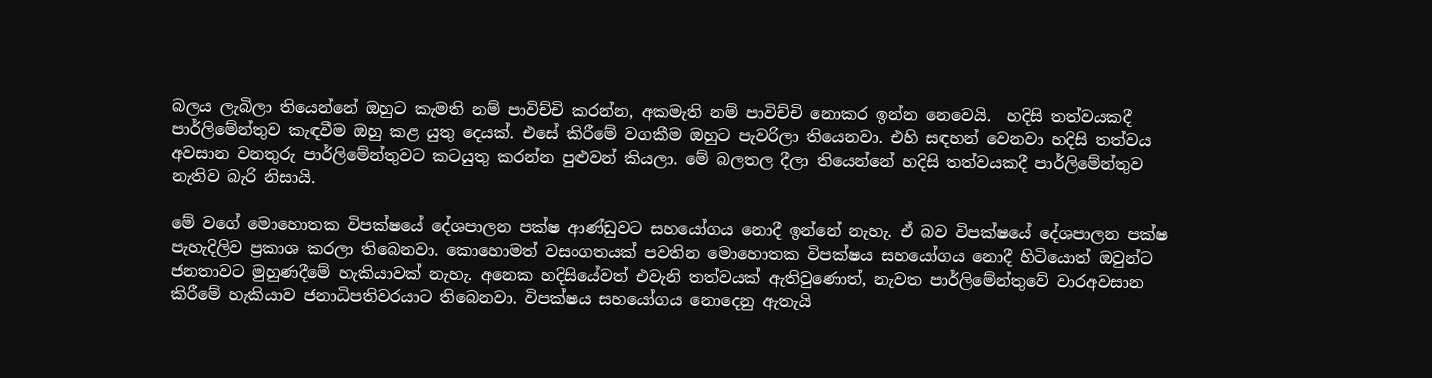බලය ලැබිලා තියෙන්නේ ඔහුට කැමති නම් පාවිච්චි කරන්න, අකමැති නම් පාවිච්චි නොකර ඉන්න නෙවෙයි.  හදිසි තත්වයකදී පාර්ලිමේන්තුව කැඳවීම ඔහු කළ යුතු දෙයක්. එසේ කිරීමේ වගකීම ඔහුට පැවරිලා තියෙනවා. එහි සඳහන් වෙනවා හදිසි තත්වය අවසාන වනතුරු පාර්ලිමේන්තුවට කටයුතු කරන්න පුළුවන් කියලා. මේ බලතල දීලා තියෙන්නේ හදිසි තත්වයකදී පාර්ලිමේන්තුව නැතිව බැරි නිසායි.

මේ වගේ මොහොතක විපක්ෂයේ දේශපාලන පක්ෂ ආණ්ඩුවට සහයෝගය නොදී ඉන්නේ නැහැ. ඒ බව විපක්ෂයේ දේශපාලන පක්ෂ පැහැදිලිව ප්‍රකාශ කරලා තිබෙනවා. කොහොමත් වසංගතයක් පවතින මොහොතක විපක්ෂය සහයෝගය නොදී හිටියොත් ඔවුන්ට ජනතාවට මුහුණදීමේ හැකියාවක් නැහැ. අනෙක හදිසියේවත් එවැනි තත්වයක් ඇතිවුණොත්, නැවත පාර්ලිමේන්තුවේ වාරඅවසාන කිරීමේ හැකියාව ජනාධිපතිවරයාට තිබෙනවා. විපක්ෂය සහයෝගය නොදෙනු ඇතැයි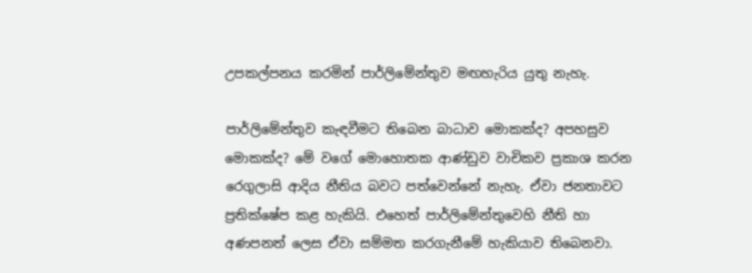උපකල්පනය කරමින් පාර්ලිමේන්තුව මඟහැරිය යුතු නැහැ.

පාර්ලිමේන්තුව කැඳවීමට තිබෙන බාධාව මොකක්ද? අපහසුව මොකක්ද? මේ වගේ මොහොතක ආණ්ඩුව වාචිකව ප්‍රකාශ කරන රෙගුලාසි ආදිය නීතිය බවට පත්වෙන්නේ නැහැ. ඒවා ජනතාවට ප්‍රතික්ෂේප කළ හැකියි. එහෙත් පාර්ලිමේන්තුවෙහි නීති හා අණපනත් ලෙස ඒවා සම්මත කරගැනීමේ හැකියාව තිබෙනවා.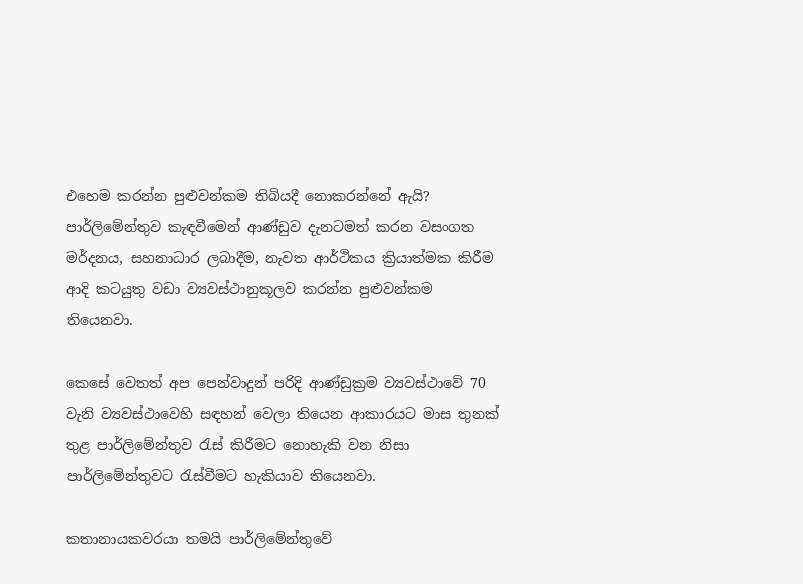එහෙම කරන්න පුළුවන්කම තිබියදී නොකරන්නේ ඇයි? පාර්ලිමේන්තුව කැඳවීමෙන් ආණ්ඩුව දැනටමත් කරන වසංගත මර්දනය, සහනාධාර ලබාදීම, නැවත ආර්ථිකය ක්‍රියාත්මක කිරීම ආදි කටයුතු වඩා ව්‍යවස්ථානුකූලව කරන්න පුළුවන්කම තියෙනවා.

කෙසේ වෙතත් අප පෙන්වාදුන් පරිදි ආණ්ඩුක්‍රම ව්‍යවස්ථාවේ 70 වැනි ව්‍යවස්ථාවෙහි සඳහන් වෙලා තියෙන ආකාරයට මාස තුනක් තුළ පාර්ලිමේන්තුව රැස් කිරීමට නොහැකි වන නිසා පාර්ලිමේන්තුවට රැස්වීමට හැකියාව තියෙනවා.

කතානායකවරයා තමයි පාර්ලිමේන්තුවේ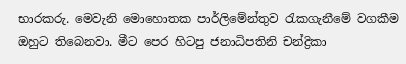භාරකරු. මෙවැනි මොහොතක පාර්ලිමේන්තුව රැකගැනීමේ වගකීම ඔහුට තිබෙනවා. මීට පෙර හිටපු ජනාධිපතිනි චන්ද්‍රිකා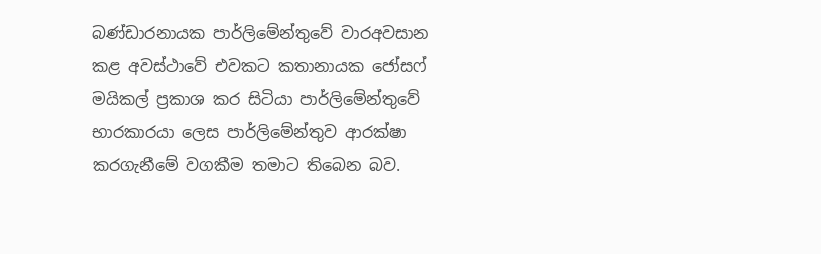බණ්ඩාරනායක පාර්ලිමේන්තුවේ වාරඅවසාන කළ අවස්ථාවේ එවකට කතානායක ජෝසෆ් මයිකල් ප්‍රකාශ කර සිටියා පාර්ලිමේන්තුවේ භාරකාරයා ලෙස පාර්ලිමේන්තුව ආරක්ෂා කරගැනීමේ වගකීම තමාට තිබෙන බව.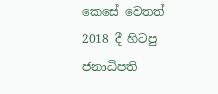කෙසේ වෙතත් 2018 දී හිටපු ජනාධිපති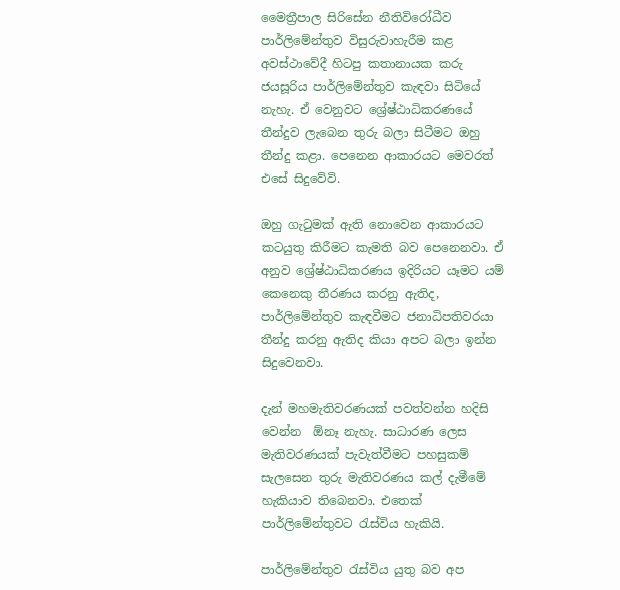මෛත්‍රීපාල සිරිසේන නීතිවිරෝධීව පාර්ලිමේන්තුව විසුරුවාහැරීම කළ අවස්ථාවේදී හිටපු කතානායක කරු ජයසූරිය පාර්ලිමේන්තුව කැඳවා සිටියේ නැහැ. ඒ වෙනුවට ශ්‍රේෂ්ඨාධිකරණයේ තීන්දුව ලැබෙන තුරු බලා සිටීමට ඔහු තීන්දු කළා. පෙනෙන ආකාරයට මෙවරත් එසේ සිදුවේවි.

ඔහු ගැටුමක් ඇති නොවෙන ආකාරයට කටයුතු කිරීමට කැමති බව පෙනෙනවා. ඒ අනුව ශ්‍රේෂ්ඨාධිකරණය ඉදිරියට යෑමට යම් කෙනෙකු තීරණය කරනු ඇතිද, පාර්ලිමේන්තුව කැඳවීමට ජනාධිපතිවරයා තීන්දු කරනු ඇතිද කියා අපට බලා ඉන්න සිදුවෙනවා.

දැන් මහමැතිවරණයක් පවත්වන්න හදිසි වෙන්න  ඕනෑ නැහැ. සාධාරණ ලෙස මැතිවරණයක් පැවැත්වීමට පහසුකම් සැලසෙන තුරු මැතිවරණය කල් දැමීමේ හැකියාව තිබෙනවා. එතෙක් පාර්ලිමේන්තුවට රැස්විය හැකියි.

පාර්ලිමේන්තුව රැස්විය යුතු බව අප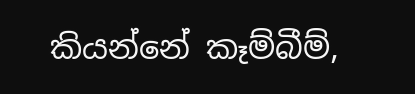කියන්නේ කෑම්බීම්,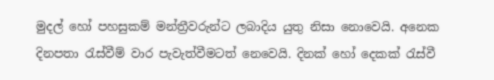මුදල් හෝ පහසුකම් මන්ත්‍රීවරුන්ට ලබාදිය යුතු නිසා නොවෙයි. අනෙක දිනපතා රැස්වීම් වාර පැවැත්වීමටත් නෙවෙයි. දිනක් හෝ දෙකක් රැස්වී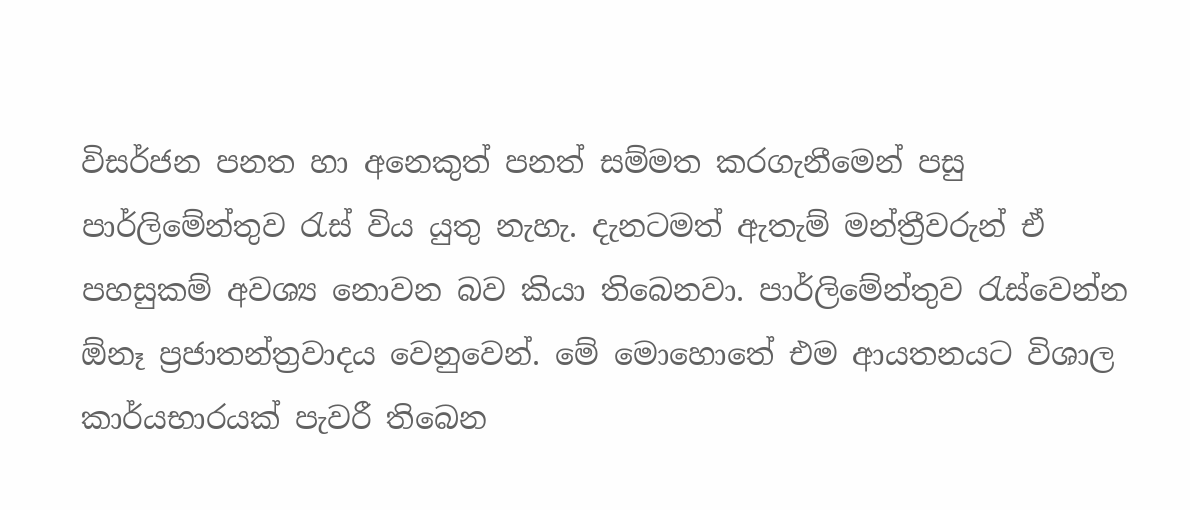විසර්ජන පනත හා අනෙකුත් පනත් සම්මත කරගැනීමෙන් පසු පාර්ලිමේන්තුව රැස් විය යුතු නැහැ. දැනටමත් ඇතැම් මන්ත්‍රීවරුන් ඒ පහසුකම් අවශ්‍ය නොවන බව කියා තිබෙනවා. පාර්ලිමේන්තුව රැස්වෙන්න  ඕනෑ ප්‍රජාතන්ත්‍රවාදය වෙනුවෙන්. මේ මොහොතේ එම ආයතනයට විශාල කාර්යභාරයක් පැවරී තිබෙන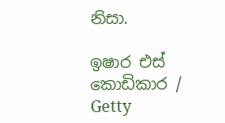නිසා.

ඉෂාර එස් කොඩිකාර / Getty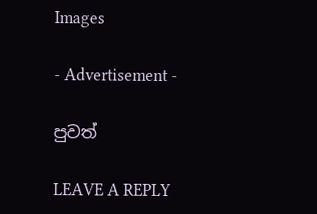Images

- Advertisement -

පුවත්

LEAVE A REPLY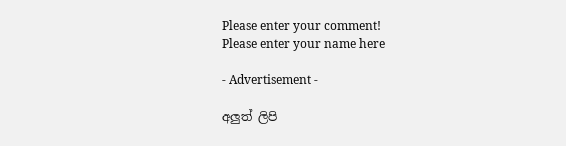Please enter your comment!
Please enter your name here

- Advertisement -

අලුත් ලිපි